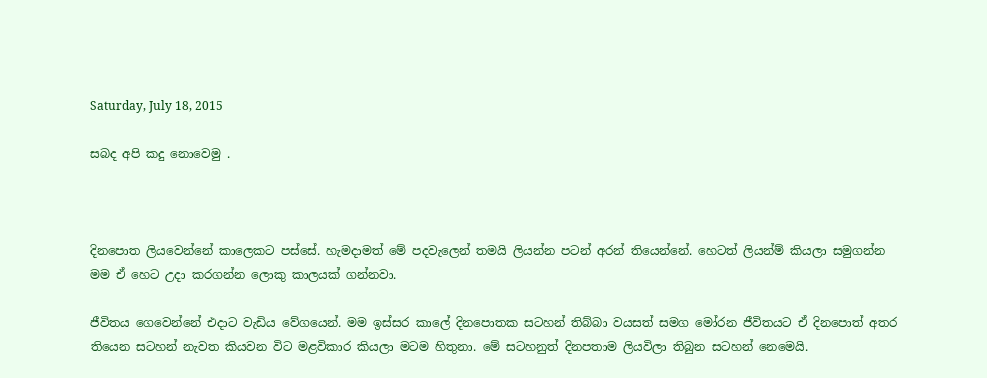Saturday, July 18, 2015

සබද අපි කදු නොවෙමු .



දිනපොත ලියවෙන්නේ කාලෙකට පස්සේ. හැමදාමත් මේ පදවැලෙන් තමයි ලියන්න පටන් අරන් තියෙන්නේ. හෙටත් ලියන්ම් කියලා සමුගන්න මම ඒ හෙට උදා කරගන්න ලොකු කාලයක් ගන්නවා.

ජීවිතය ගෙවෙන්නේ එදාට වැඩිය වේගයෙන්. මම ඉස්සර කාලේ දිනපොතක සටහන් තිබ්බා වයසත් සමග මෝරන ජීවිතයට ඒ දිනපොත් අතර තියෙන සටහන් නැවත කියවන විට මළවිකාර කියලා මටම හිතුනා. මේ සටහනුත් දිනපතාම ලියවිලා තිබුන සටහන් නෙමෙයි.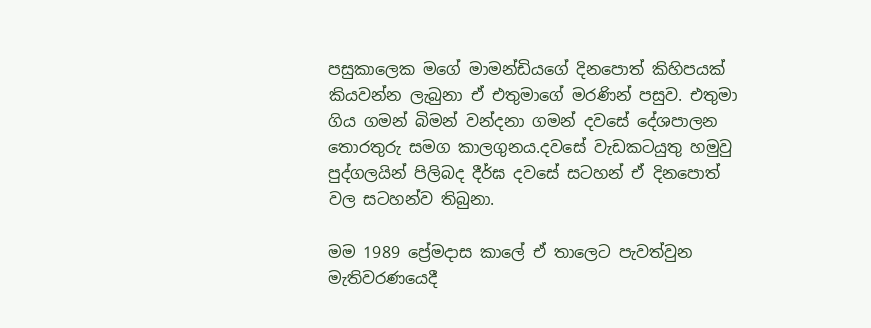පසුකාලෙක මගේ මාමන්ඩියගේ දිනපොත් කිහිපයක් කියවන්න ලැබුනා ඒ එතුමාගේ මරණින් පසුව. එතුමා ගිය ගමන් බිමන් වන්දනා ගමන් දවසේ දේශපාලන තොරතුරු සමග කාලගුනය.දවසේ වැඩකටයුතු හමුවු පුද්ගලයින් පිලිබද දීර්ඝ දවසේ සටහන් ඒ දිනපොත් වල සටහන්ව තිබුනා.

මම 1989 ප්‍රේමදාස කාලේ ඒ තාලෙට පැවත්වුන මැතිවරණයෙදී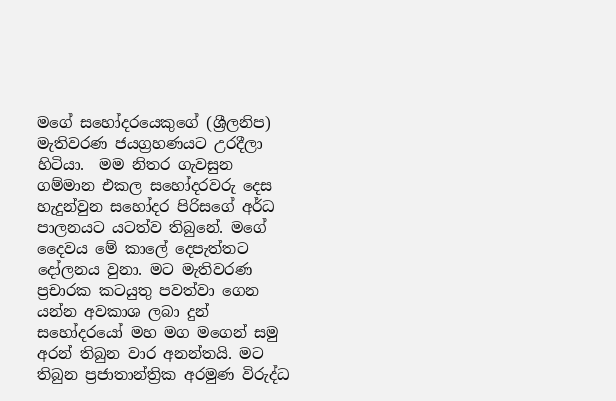මගේ සහෝදරයෙකුගේ (ශ්‍රීලනිප) මැතිවරණ ජයග්‍රහණයට උරදීලා හිටියා.  මම නිතර ගැවසුන ගම්මාන එකල සහෝදරවරු දෙස හැදුන්වුන සහෝදර පිරිසගේ අර්ධ පාලනයට යටත්ව තිබුනේ. මගේ දෛවය මේ කාලේ දෙපැත්තට දෝලනය වුනා. මට මැතිවරණ ප්‍රචාරක කටයුතු පවත්වා ගෙන යන්න අවකාශ ලබා දුන් සහෝදරයෝ මහ මග මගෙන් සමු අරන් තිබුන වාර අනන්තයි. මට තිබුන ප්‍රජාතාන්ත්‍රික අරමුණ විරුද්ධ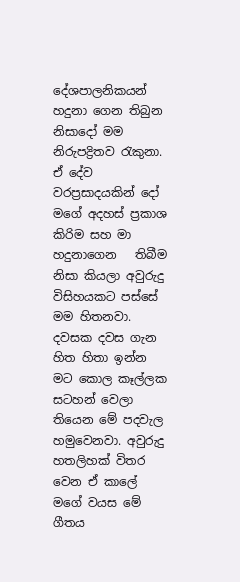දේශපාලනිකයන් හදුනා ගෙන තිබුන නිසාදෝ මම නිරුපද්‍රිතව රැකුනා. ඒ දේව වරප්‍රසාදයකින් දෝ මගේ අදහස් ප්‍රකාශ කිරිම සහ මා හදුනාගෙන   තිබීම නිසා කියලා අවුරුදු  විසිහයකට පස්සේ මම හිතනවා.
දවසක දවස ගැන හිත හිතා ඉන්න මට කොල කෑල්ලක සටහන් වෙලා තියෙන මේ පදවැල හමුවෙනවා. අවුරුදු හතලිහක් විතර වෙන ඒ කාලේ මගේ වයස මේ ගීතය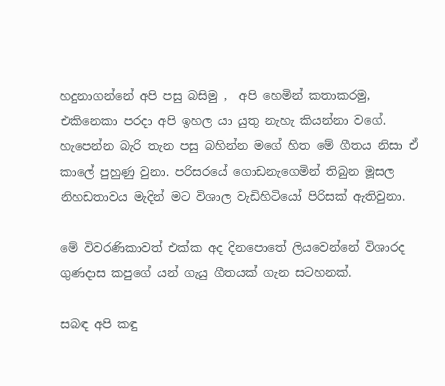හදුනාගන්නේ අපි පසු බසිමු ,  අපි හෙමින් කතාකරමු, එකිනෙකා පරදා අපි ඉහල යා යුතු නැහැ කියන්නා වගේ. හැපෙන්න බැරි තැන පසු බහින්න මගේ හිත මේ ගීතය නිසා ඒ  කාලේ පුහුණු වුනා. පරිසරයේ ගොඩනැගෙමින් තිබුන මූසල නිහඩතාවය මැදින් මට විශාල වැඩිහිටියෝ පිරිසක් ඇතිවුනා.

මේ විවරණිකාවත් එක්ක අද දිනපොතේ ලියවෙන්නේ විශාරද ගුණදාස කපුගේ යන් ගැයු ගීතයක් ගැන සටහනක්.

සබඳ අපි කඳු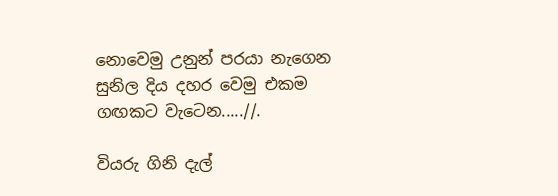නොවෙමු උනුන් පරයා නැගෙන
සුනිල දිය දහර වෙමු එකම ගඟකට වැටෙන.....//.

වියරු ගිනි දැල්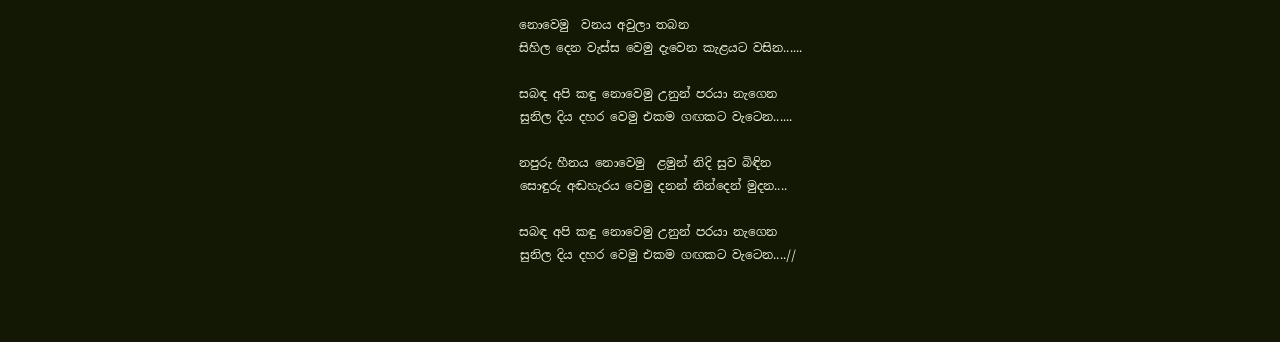නොවෙමු  වනය අවුලා තබන
සිහිල දෙන වැස්ස වෙමු දැවෙන කැළයට වසින......

සබඳ අපි කඳු නොවෙමු උනුන් පරයා නැගෙන
සුනිල දිය දහර වෙමු එකම ගඟකට වැටෙන......

නපුරු හීනය නොවෙමු  ළමුන් නිදි සුව බිඳින
සොඳුරු අඬහැරය වෙමු දනන් නින්දෙන් මුදන....

සබඳ අපි කඳු නොවෙමු උනුන් පරයා නැගෙන
සුනිල දිය දහර වෙමු එකම ගඟකට වැටෙන....//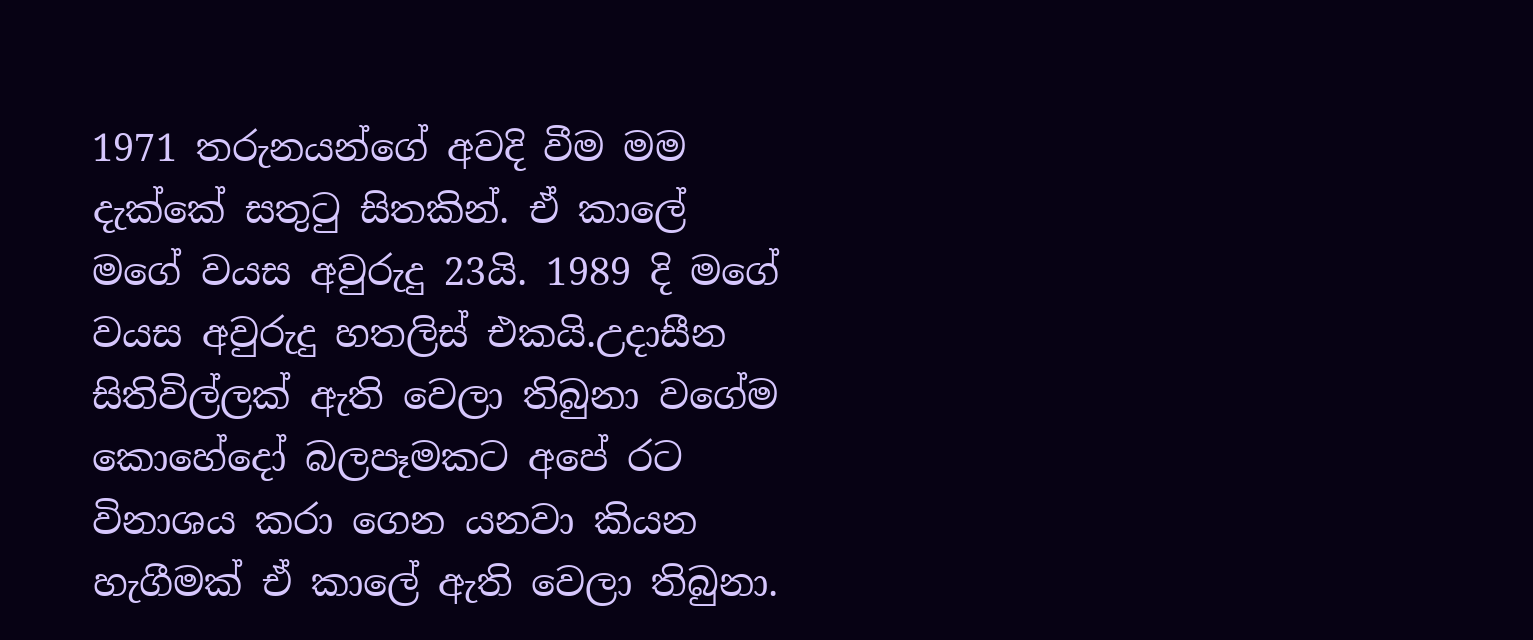1971 තරුනයන්ගේ අවදි වීම මම දැක්කේ සතුටු සිතකින්. ඒ කාලේ මගේ වයස අවුරුදු 23යි. 1989 දි මගේ වයස අවුරුදු හතලිස් එකයි.උදාසීන සිතිවිල්ලක් ඇති වෙලා තිබුනා වගේම කොහේදෝ බලපෑමකට අපේ රට විනාශය කරා ගෙන යනවා කියන හැගීමක් ඒ කාලේ ඇති වෙලා තිබුනා.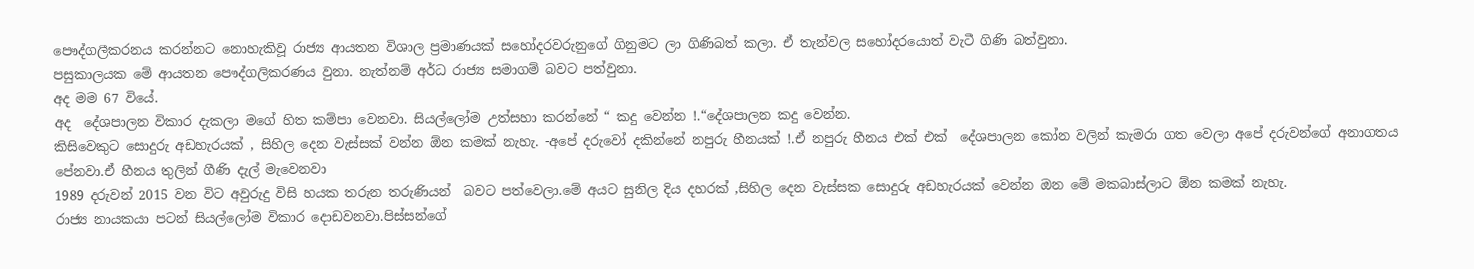පෞද්ගලීකරනය කරන්නට නොහැකිවූ රාජ්‍ය ආයතන විශාල ප්‍රමාණයක් සහෝදරවරුනුගේ ගිනුමට ලා ගිණිබත් කලා. ඒ තැන්වල සහෝදරයොත් වැටී ගිණි බත්වුනා.
පසුකාලයක මේ ආයතන පෞද්ගලිකරණය වුනා. නැත්නම් අර්ධ රාජ්‍ය සමාගම් බවට පත්වුනා.
අද මම 67 වියේ.
අද  දේශපාලන විකාර දැකලා මගේ හිත කම්පා වෙනවා. සියල්ලෝම උත්සහා කරන්නේ “ කදු වෙන්න !.“දේශපාලන කදු වෙන්න.
කිසිවෙකුට සොදුරු අඩහැරයක් , සිහිල දෙන වැස්සක් වන්න ඕන කමක් නැහැ. -අපේ දරුවෝ දකින්නේ නපුරු හීනයක් !.ඒ නපුරු හීනය එක් එක්  දේශපාලන කෝන වලින් කැමරා ගත වෙලා අපේ දරුවන්ගේ අනාගතය පේනවා.ඒ හීනය තුලින් ගීණි දැල් මැවෙනවා
1989 දරුවන් 2015 වන විට අවුරුදු විසි හයක තරුන තරුණියන්  බවට පත්වෙලා.මේ අයට සුනිල දිය දහරක් ,සිහිල දෙන වැස්සක සොදුරු අඩහැරයක් වෙන්න ඔන මේ මකබාස්ලාට ඕන කමක් නැහැ.
රාජ්‍ය නායකයා පටන් සියල්ලෝම විකාර දොඩවනවා.පිස්සන්ගේ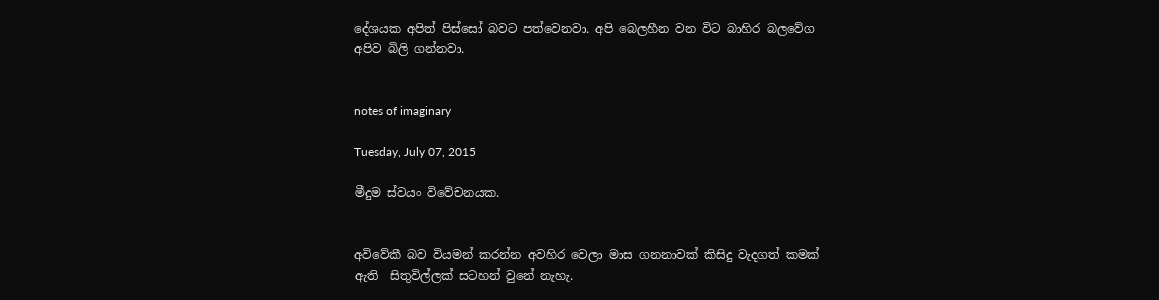දේශයක අපිත් පිස්සෝ බවට පත්වෙනවා. අපි බෙලහීන වන විට බාහිර බලවේග අපිව බිලි ගන්නවා.


notes of imaginary

Tuesday, July 07, 2015

මීදුම ස්වයං විවේචනයක.


අවිවේකී බව වියමන් කරන්න අවහිර වෙලා මාස ගනනාවක් කිසිදු වැදගත් කමක් ඇති  සිතුවිල්ලක් සටහන් වුනේ නැහැ.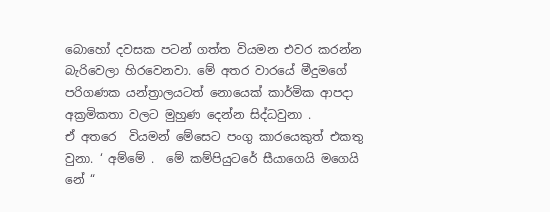බොහෝ දවසක පටන් ගත්ත වියමන එවර කරන්න බැරිවෙලා හිරවෙනවා. මේ අතර වාරයේ මීදුමගේ පරිගණක යන්ත්‍රාලයටත් නොයෙක් කාර්මික ආපදා අක්‍රමිකතා වලට මුහුණ දෙන්න සිද්ධවුනා .
ඒ අතරෙ  වියමන් මේසෙට පංගු කාරයෙකුත් එකතු වුනා. ‘ අම්මේ .  මේ කම්පියුටරේ සීයාගෙයි මගෙයි නේ “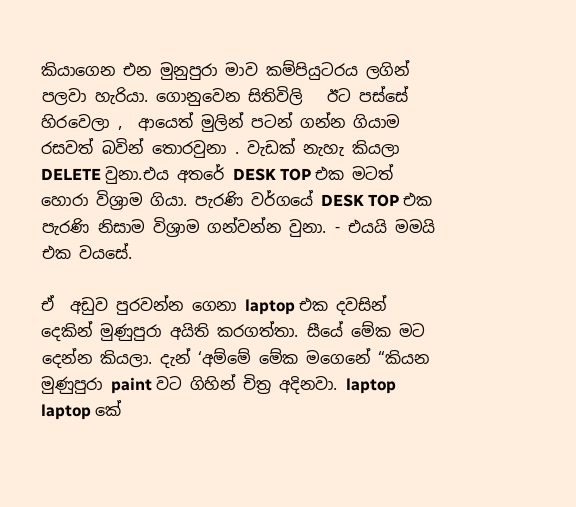කියාගෙන එන මුනුපුරා මාව කම්පියුටරය ලගින් පලවා හැරියා. ගොනුවෙන සිතිවිලි   ඊට පස්සේ හිරවෙලා ,  ආයෙත් මුලින් පටන් ගන්න ගියාම  රසවත් බවින් තොරවුනා . වැඩක් නැහැ කියලා DELETE වුනා.එය අතරේ DESK TOP එක මටත් හොරා විශ්‍රාම ගියා. පැරණි වර්ගයේ DESK TOP එක පැරණි නිසාම විශ්‍රාම ගන්වන්න වුනා. - එයයි මමයි එක වයසේ.

ඒ  අඩුව පුරවන්න ගෙනා laptop එක දවසින් දෙකින් මුණුපුරා අයිති කරගත්තා. සීයේ මේක මට දෙන්න කියලා. දැන් ‘අම්මේ මේක මගෙනේ “කියන  මුණුපුරා paint වට ගිහින් චිත්‍ර අදිනවා. laptop laptop කේ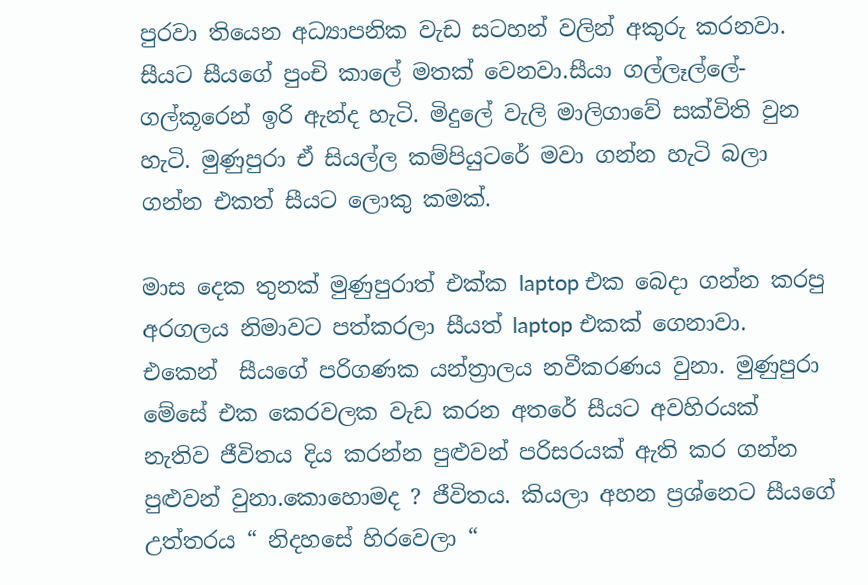පුරවා තියෙන අධ්‍යාපනික වැඩ සටහන් වලින් අකුරු කරනවා. සීයට සීයගේ පුංචි කාලේ මතක් වෙනවා.සීයා ගල්ලෑල්ලේ- ගල්කූරෙන් ඉරි ඇන්ද හැටි. මිදුලේ වැලි මාලිගාවේ සක්විති වුන හැටි. මුණුපුරා ඒ සියල්ල කම්පියුටරේ මවා ගන්න හැටි බලා ගන්න එකත් සීයට ලොකු කමක්.

මාස දෙක තුනක් මුණුපුරාත් එක්ක laptop එක බෙදා ගන්න කරපු අරගලය නිමාවට පත්කරලා සීයත් laptop එකක් ගෙනාවා. එකෙන්  සීයගේ පරිගණක යන්ත්‍රාලය නවීකරණය වුනා. මුණුපුරා මේසේ එක කෙරවලක වැඩ කරන අතරේ සීයට අවහිරයක් නැතිව ජීවිතය දිය කරන්න පුළුවන් පරිසරයක් ඇති කර ගන්න පුළුවන් වුනා.කොහොමද ? ජීවිතය. කියලා අහන ප්‍රශ්නෙට සීයගේ උත්තරය “ නිදහසේ හිරවෙලා “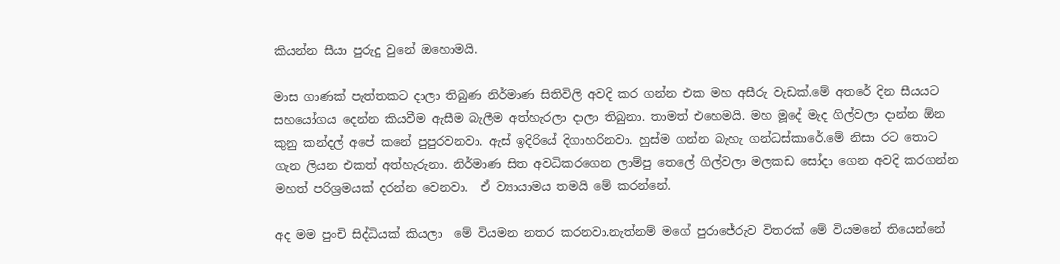කියන්න සීයා පුරුදු වුනේ ඔහොමයි.

මාස ගාණක් පැත්තකට දාලා තිබුණ නිර්මාණ සිතිවිලි අවදි කර ගන්න එක මහ අසීරු වැඩක්.මේ අතරේ දින සීයයට සහයෝගය දෙන්න කියවීම ඇසීම බැලීම අත්හැරලා දාලා තිබුනා. තාමත් එහෙමයි. මහ මූදේ මැද ගිල්වලා දාන්න ඕන කුනු කන්දල් අපේ කනේ පුපුරවනවා. ඇස් ඉදිරියේ දිගාහරිනවා. හුස්ම ගන්න බැහැ ගන්ධස්කාරේ.මේ නිසා රට තොට ගැන ලියන එකත් අත්හැරුනා. නිර්මාණ සිත අවධිකරගෙන ලාම්පු තෙලේ ගිල්වලා මලකඩ සෝදා ගෙන අවදි කරගන්න මහත් පරිශ්‍රමයක් දරන්න වෙනවා.  ඒ ව්‍යායාමය තමයි මේ කරන්නේ.

අද මම පුංචි සිද්ධියක් කියලා  මේ වියමන නතර කරනවා.නැත්නම් මගේ පුරාජේරුව විතරක් මේ වියමනේ තියෙන්නේ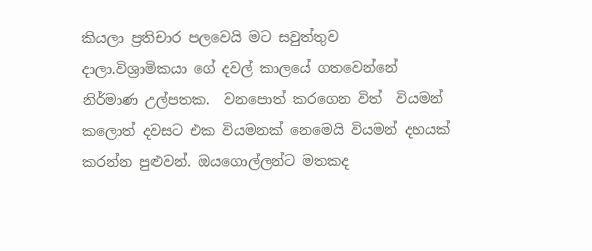කියලා ප්‍රතිචාර පලවෙයි මට සවුත්තුව දාලා.විශ්‍රාමිකයා ගේ දවල් කාලයේ ගතවෙන්නේ නිර්මාණ උල්පතක.  වනපොත් කරගෙන විත්  වියමන් කලොත් දවසට එක වියමනක් නෙමෙයි වියමන් දහයක් කරන්න පුළුවන්. ඔයගොල්ලන්ට මතකද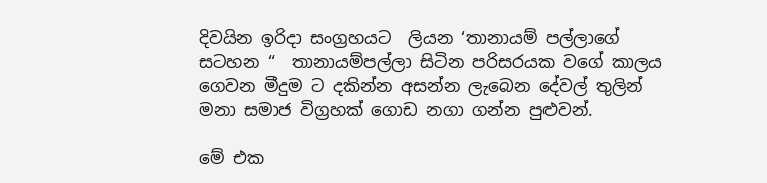දිවයින ඉරිදා සංග්‍රහයට  ලියන ‘තානායම් පල්ලාගේ සටහන “  තානායම්පල්ලා සිටින පරිසරයක වගේ කාලය ගෙවන මීදුම ට දකින්න අසන්න ලැබෙන දේවල් තුලින් මනා සමාජ විග්‍රහක් ගොඩ නගා ගන්න පුළුවන්.

මේ එක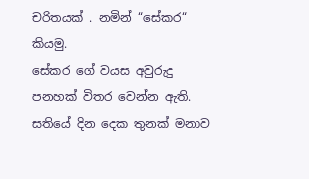චරිතයක් . නමින් “සේකර“ කියමු.
සේකර ගේ වයස අවුරුදු පනහක් විතර වෙන්න ඇති. සතියේ දින දෙක තුනක් මනාව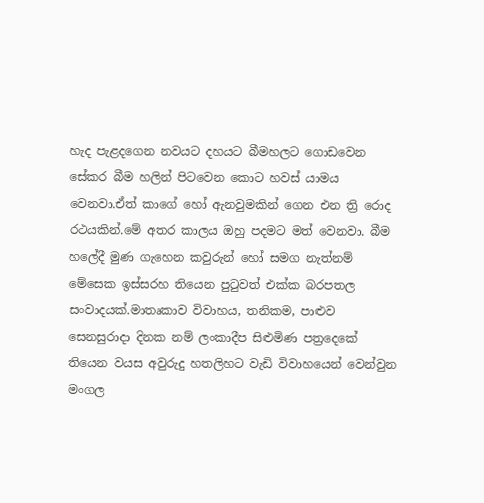හැද පැළදගෙන නවයට දහයට බීමහලට ගොඩවෙන සේකර බීම හලින් පිටවෙන කොට හවස් යාමය වෙනවා.ඒත් කාගේ හෝ ඇනවුමකින් ගෙන එන ත්‍රි රොද රථයකින්.මේ අතර කාලය ඔහු පදමට මත් වෙනවා. බීම හලේදී මුණ ගැහෙන කවුරුන් හෝ සමග නැත්නම් මේසෙක ඉස්සරහ තියෙන පුටුවත් එක්ක බරපතල සංවාදයක්.මාතෘකාව විවාහය, තනිකම, පාළුව සෙනසුරාදා දිනක නම් ලංකාදීප සිළුමිණ පත්‍රදෙකේ  තියෙන වයස අවුරුදු හතලිහට වැඩි විවාහයෙන් වෙන්වුන මංගල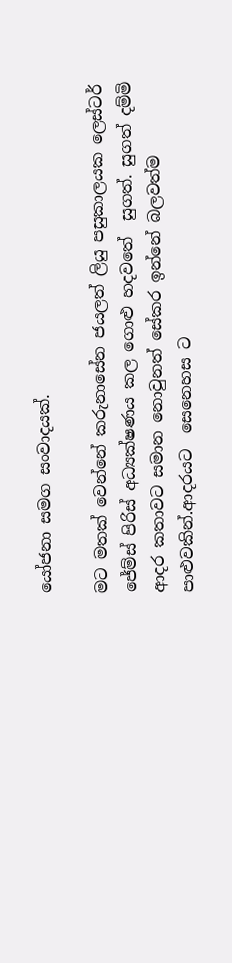යෝජනා සමග සංවාදයක්.

මට මතක් වෙන්නේ කරුනාසේන ජයලත් ලියු පසුකාලයක ලෙස්ටර් ජේම්ස් පිරිස් අධ්‍යක්ෂණය කල ගොළු හදවතේ  සුගත්. සුගත් දම්මි ආදර කතාවට සමාන නොවුනත් සේකර ඉන්නේ බලවත්ම පාළුවකින්.ආදරයට  සෙනෙහස ට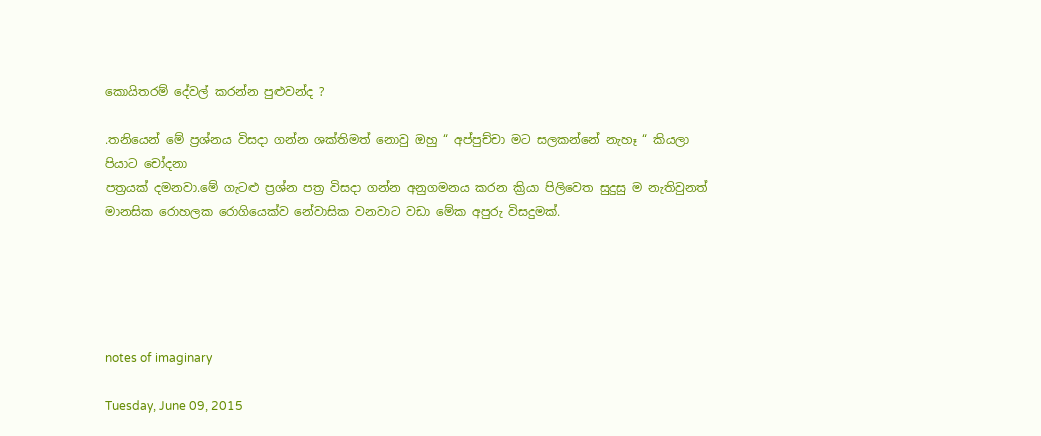කොයිතරම් දේවල් කරන්න පුළුවන්ද ?

.තනියෙන් මේ ප්‍රශ්නය විසදා ගන්න ශක්තිමත් නොවු ඔහු “ අප්පුච්චා මට සලකන්නේ නැහෑ “ කියලා පියාට චෝදනා
පත්‍රයක් දමනවා.මේ ගැටළු ප්‍රශ්න පත්‍ර විසදා ගන්න අනුගමනය කරන ක්‍රියා පිලිවෙත සුදුසු ම නැතිවුනත් මානසික රොහලක රොගියෙක්ව නේවාසික වනවාට වඩා මේක අපුරු විසදුමක්.





notes of imaginary

Tuesday, June 09, 2015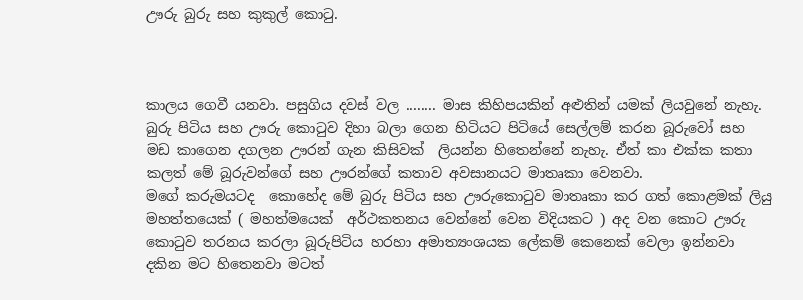ඌරු බුරු සහ කුකුල් කොටු.



කාලය ගෙවී යනවා. පසුගිය දවස් වල ........ මාස කිහිපයකින් අළුතින් යමක් ලියවුනේ නැහැ.
බුරු පිටිය සහ ඌරු කොටුව දිහා බලා ගෙන හිටියට පිටියේ සෙල්ලම් කරන බූරුවෝ සහ මඩ කාගෙන දගලන ඌරන් ගැන කිසිවක්  ලියන්න හිතෙන්නේ නැහැ. ඒත් කා එක්ක කතා කලත් මේ බූරුවන්ගේ සහ ඌරන්ගේ කතාව අවසානයට මාතෘකා වෙනවා.
මගේ කරුමයටද  කොහේද මේ බුරු පිටිය සහ ඌරුකොටුව මාතෘකා කර ගත් කොළමක් ලියු මහත්තයෙක් ( මහත්මයෙක්  අර්ථකතනය වෙන්නේ වෙන විදියකට ) අද වන කොට ඌරු කොටුව තරනය කරලා බූරුපිටිය හරහා අමාත්‍යංශයක ලේකම් කෙනෙක් වෙලා ඉන්නවා  දකින මට හිතෙනවා මටත්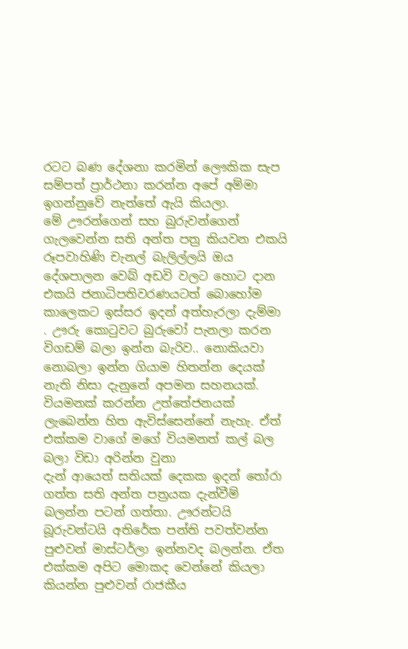රටට බණ දේශනා කරමින් ලෞකික සැප සම්පත් ප්‍රාර්ථනා කරන්න අපේ අම්මා ඉගන්නුවේ නැත්තේ ඇයි කියලා.
මේ ඌරන්ගෙන් සහ බුරුවන්ගෙන් ගැලවෙන්න සති අන්ත පත්‍ර කියවන එකයි රූපවාහිණි චැනල් බැලිල්ලයි ඔය දේශපාලන වෙබ් අඩවි වලට හොට දාන එකයි ජනාධිපතිවරණයටත් බොහෝම කාලෙකට ඉස්සර ඉදන් අත්හැරලා දැම්මා . ඌරු කොටුවට බුරුවෝ පැනලා කරන විගඩම් බලා ඉන්න බැරිව.. නොකියවා නොබලා ඉන්න ගියාම හිතන්න දෙයක් නැති නිසා දැනුනේ අපමන සහනයක්. වියමනක් කරන්න උත්තේජනයක් ලැබෙන්න හිත ඇවිස්සෙන්නේ නැහැ. ඒත් එක්කම වාගේ මගේ වියමනත් කල් බල බලා විඩා අරින්න වුනා
දැන් ආයෙත් සතියක් දෙකක ඉදන් තෝරා ගත්ත සති අන්ත පත්‍රයක දැන්වීම් බලන්න පටන් ගත්තා. ඌරන්ටයි බූරුවන්ටයි අතිරේක පන්ති පවත්වන්න පුළුවන් මාස්ටර්ලා ඉන්නවද බලන්න. ඒත එක්කම අපිට මොකද වෙන්නේ කියලා කියන්න පුළුවන් රාජකීය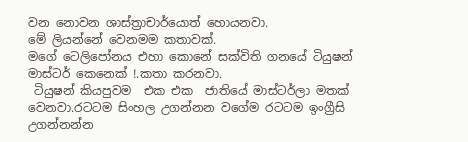වන නොවන ශාස්ත්‍රාචාර්යොත් හොයනවා.
මේ ලියන්නේ වෙනමම කතාවක්.
මගේ ටෙලිපෝනය එහා කොනේ සක්විති ගනයේ ටියුෂන් මාස්ටර් කෙනෙක් !.කතා කරනවා.
 ටියුෂන් කියපුවම  එක එක  ජාතියේ මාස්ටර්ලා මතක් වෙනවා.රටටම සිංහල උගන්නන වගේම රටටම ඉංග්‍රීසි උගන්නන්න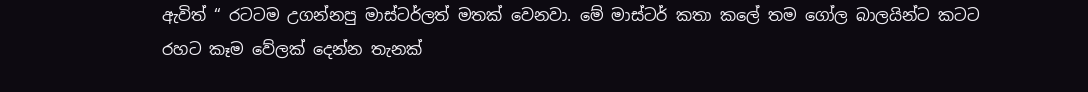ඇවිත් “ රටටම උගන්නපු මාස්ටර්ලත් මතක් වෙනවා. මේ මාස්ටර් කතා කලේ තම ගෝල බාලයින්ට කටට රහට කෑම වේලක් දෙන්න තැනක්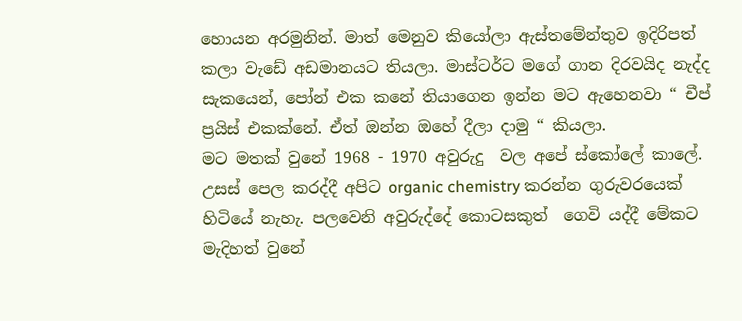හොයන අරමුනින්. මාත් මෙනුව කියෝලා ඇස්තමේන්තුව ඉදිරිපත් කලා වැඩේ අඩමානයට තියලා. මාස්ටර්ට මගේ ගාන දිරවයිද නැද්ද සැකයෙන්, පෝන් එක ක‍නේ තියාගෙන ඉන්න මට ඇහෙනවා “ චීප් ප්‍රයිස් එකක්නේ. ඒත් ඔන්න ඔහේ දීලා දාමු “ කියලා.
මට මතක් වුනේ 1968 - 1970 අවුරුදු  වල අපේ ස්කෝලේ කාලේ. උසස් පෙල කරද්දී අපිට organic chemistry කරන්න ගුරුවරයෙක් හිටියේ නැහැ. පලවෙනි අවුරුද්දේ කොටසකුත්  ගෙවි යද්දී මේකට මැදිහත් වුනේ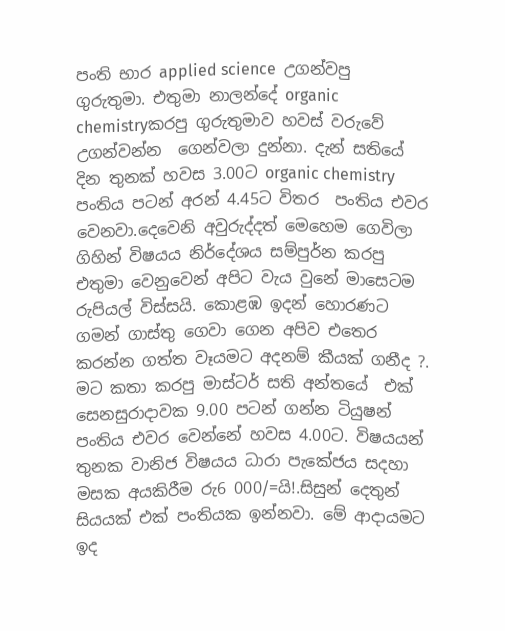පංති භාර applied science  උගන්වපු ගුරුතුමා. එතුමා නාලන්දේ organic chemistryකරපු ගුරුතුමාව හවස් වරුවේ උගන්වන්න  ගෙන්වලා දුන්නා. දැන් සතියේ දින තුනක් හවස 3.00ට organic chemistry පංතිය පටන් අරන් 4.45ට විතර  පංතිය එවර වෙනවා.දෙවෙනි අවුරුද්දත් මෙහෙම ගෙවිලා ගිහින් විෂයය නිර්දේශය සම්පුර්න කරපු එතුමා වෙනුවෙන් අපිට වැය වුනේ මාසෙටම රුපියල් විස්සයි. කොළඹ ඉදන් හොරණට ගමන් ගාස්තු ගෙවා ගෙන අපිව එතෙර කරන්න ගත්ත වෑයමට අදනම් කීයක් ගනීද ?.
මට කතා කරපු මාස්ටර් සති අන්තයේ  එක් සෙනසුරාදාවක 9.00 පටන් ගන්න ටියුෂන් පංතිය එවර වෙන්නේ හවස 4.00ට. විෂයයන් තුනක වානිජ විෂයය ධාරා පැකේජය සදහා මසක අයකිරීම රු6 000/=යි!.සිසුන් දෙතුන් සියයක් එක් පංතියක ඉන්නවා. මේ ආදායමට ඉද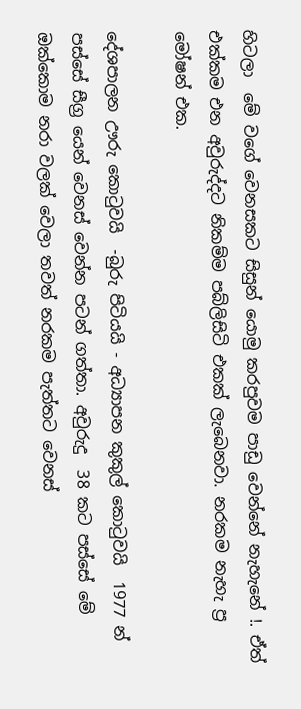හිටලා  මේ වගේ වෙනසකට සිසුන් යොමු කරපුවම පාඩු වෙන්නේ නැහැනේ !. ඒත් එක්කම එන අවුරුද්දට නිකම්ම පබ්ලිසිටි එකක් ලැබෙනවා. නරකම නැහැ ප්‍ර මෝෂන් එක.

දේශපාලන ඌරු කොටුවයි  -බුරු පිටියයි - අධ්‍යාපන කුකුල් කොටුවයි  1977 න් පස්සේ සීග්‍ර යෙන් වෙනස් වෙන්න පටන් ගත්තා. අවුරුදු  38 කට පස්සේ මේ ඔක්කොම නරා වලක් වෙලා තවත් නරකම පැත්තට වෙනස්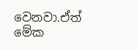වෙනවා.ඒත් මේක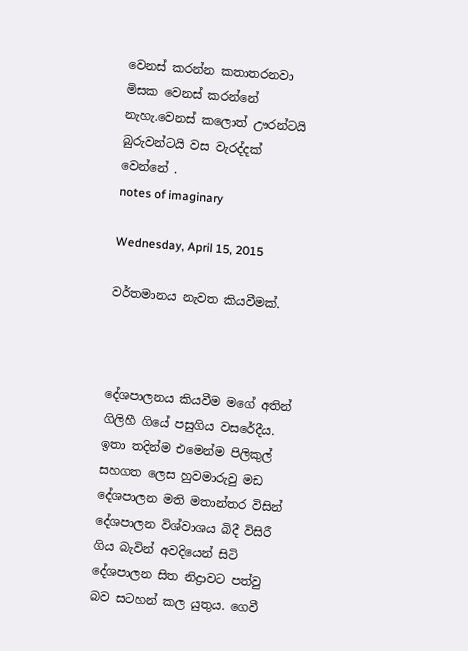වෙනස් කරන්න කතාතරනවා මිසක වෙනස් කරන්නේ නැහැ.වෙනස් කලොත් ඌරන්ටයි බුරුවන්ටයි වස වැරද්දක් වෙන්නේ .
notes of imaginary

Wednesday, April 15, 2015

වර්තමානය නැවත කියවීමක්.



දේශපාලනය කියවීම මගේ අතින් ගිලිහී ගියේ පසුගිය වසරේදීය. ඉතා තදින්ම එමෙන්ම පිලිකුල් සහගත ලෙස හුවමාරුවු මඩ දේශපාලන මති මතාන්තර විසින් දේශපාලන විශ්වාශය බිදී විසිරී ගිය බැවින් අවදියෙන් සිටි දේශපාලන සිත නිද්‍රාවට පත්වු බව සටහන් කල යුතුය. ගෙවී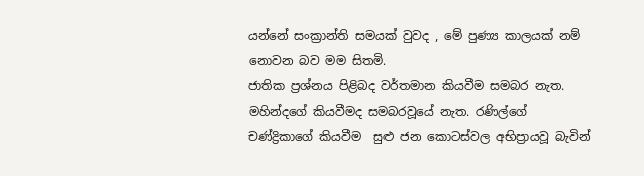යන්නේ සංක්‍රාන්ති සමයක් වුවද , මේ පුණ්‍ය කාලයක් නම් නොවන බව මම සිතමි.
ජාතික ප්‍රශ්නය පිළිබද වර්තමාන කියවීම සමබර නැත. මහින්දගේ කියවීමද සමබරවූයේ නැත. රණිල්ගේ  චණ්‍ද්‍රිකාගේ කියවීම  සුළු ජන කොටස්වල අභිප්‍රායවූ බැවින්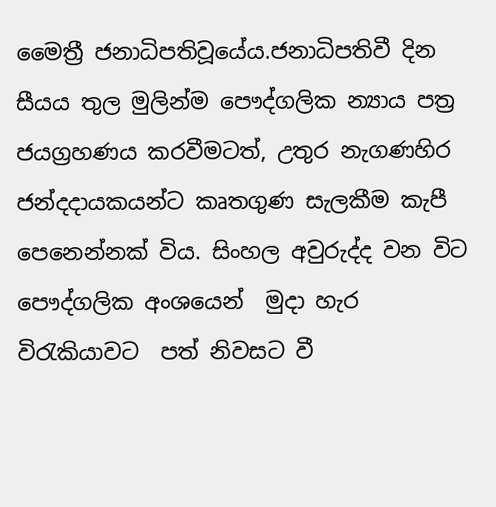මෛත්‍රී ජනාධිපතිවූයේය.ජනාධිපතිවී දින සීයය තුල මුලින්ම පෞද්ගලික න්‍යාය පත්‍ර ජයග්‍රහණය කරවීමටත්, උතුර නැගණහිර ජන්දදායකයන්ට කෘතගුණ සැලකීම කැපී පෙනෙන්නක් විය. සිංහල අවුරුද්ද වන විට පෞද්ගලික අංශයෙන්  මුදා හැර  විරැකියාවට  පත් නිවසට වී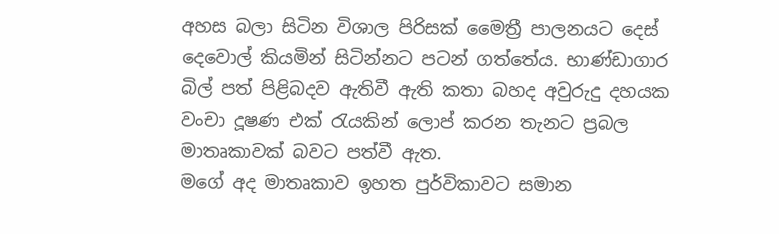අහස බලා සිටින විශාල පිරිසක් මෛත්‍රී පාලනයට දෙස් දෙවොල් කියමින් සිටින්නට පටන් ගත්තේය. භාණ්ඩාගාර බිල් පත් පිළිබදව ඇතිවී ඇති කතා බහද අවුරුදු දහයක වංචා දූෂණ එක් රැයකින් ලොප් කරන තැනට ප්‍රබල මාතෘකාවක් බවට පත්වී ඇත.
මගේ අද මාතෘකාව ඉහත පුර්විකාවට සමාන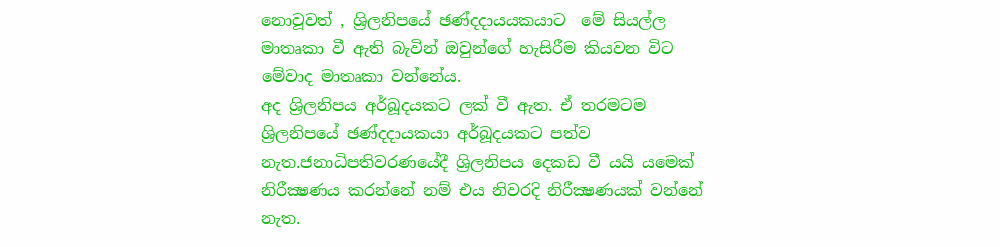නොවූවත් , ශ්‍රිලනිපයේ ඡණ්දදායයකයාට  මේ සියල්ල මාතෘකා වී ඇති බැවින් ඔවුන්ගේ හැසිරීම කියවන විට මේවාද මාතෘකා වන්නේය.
අද ශ්‍රිලනිපය අර්බූදයකට ලක් වී ඇත. ඒ තරමටම  ශ්‍රිලනිපයේ ඡණ්දදායකයා අර්බූදයකට පත්ව   නැත.ජනාධිපතිවරණයේදී ශ්‍රිලනිපය දෙකඩ වී යයි ය‍මෙක් නිරීක්‍ෂණය කරන්නේ නම් එය නිවරදි නිරීක්‍ෂණයක් වන්නේ නැත.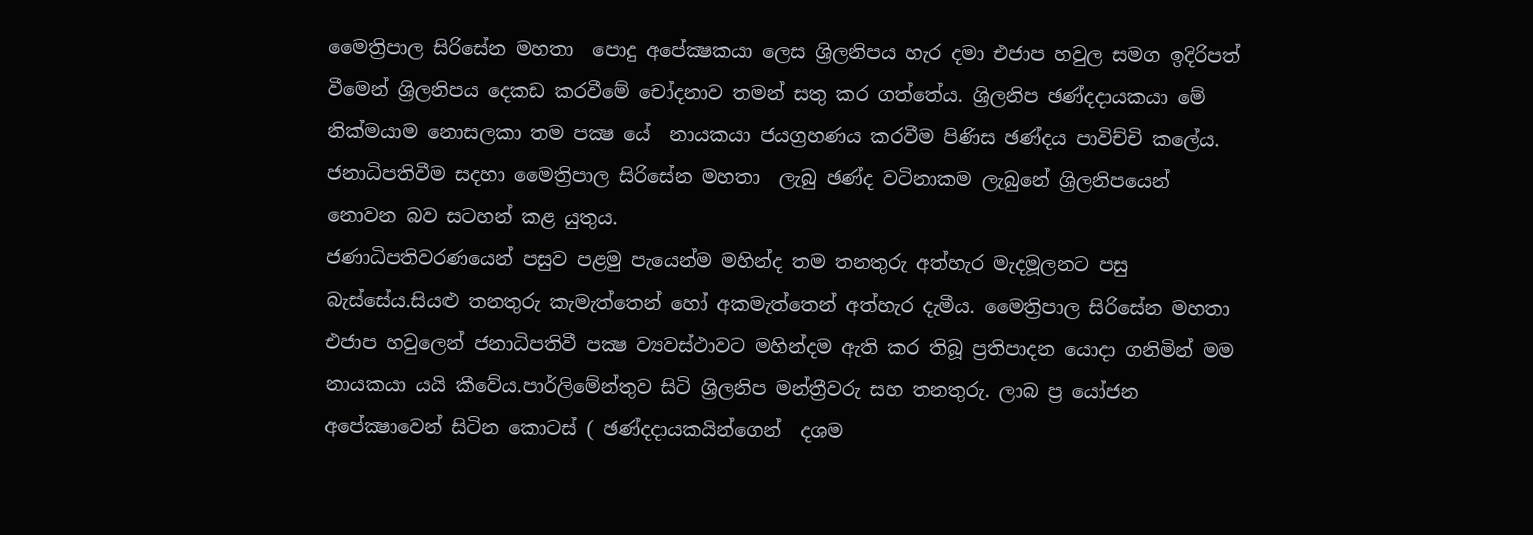මෛත්‍රිපාල සිරිසේන මහතා  පොදු අපේක්‍ෂකයා ලෙස ශ්‍රිලනිපය හැර දමා එජාප හවුල සමග ඉදිරිපත් වීමෙන් ශ්‍රිලනිපය දෙකඩ කරවීමේ චෝදනාව තමන් සතු කර ගත්තේය. ශ්‍රිලනිප ඡණ්දදායකයා මේ නික්මයාම නොසලකා තම පක්‍ෂ යේ  නායකයා ජයග්‍රහණය කරවීම පිණිස ඡණ්දය පාවිච්චි කලේය.  ජනාධිපතිවීම සදහා මෛත්‍රිපාල සිරිසේන මහතා  ලැබු ඡණ්ද වටිනාකම ලැබුනේ ශ්‍රිලනිපයෙන් නොවන බව සටහන් කළ යුතුය.
ජණාධිපතිවරණයෙන් පසුව පළමු පැයෙන්ම මහින්ද තම තනතුරු අත්හැර මැදමූලනට පසු බැස්සේය.සියළු තනතුරු කැමැත්තෙන් හෝ අකමැත්තෙන් අත්හැර දැමීය. මෛත්‍රිපාල සිරිසේන මහතා  එජාප හවුලෙන් ජනාධිපතිවී පක්‍ෂ ව්‍යවස්ථාවට මහින්දම ඇති කර තිබූ ප්‍රතිපාදන යොදා ගනිමින් මම නායකයා යයි කීවේය.පාර්ලිමේන්තුව සිටි ශ්‍රිලනිප මන්ත්‍රීවරු සහ තනතුරු. ලාබ ප්‍ර යෝජන අපේක්‍ෂාවෙන් සිටින කොටස් ( ඡණ්දදායකයින්ගෙන්  දශම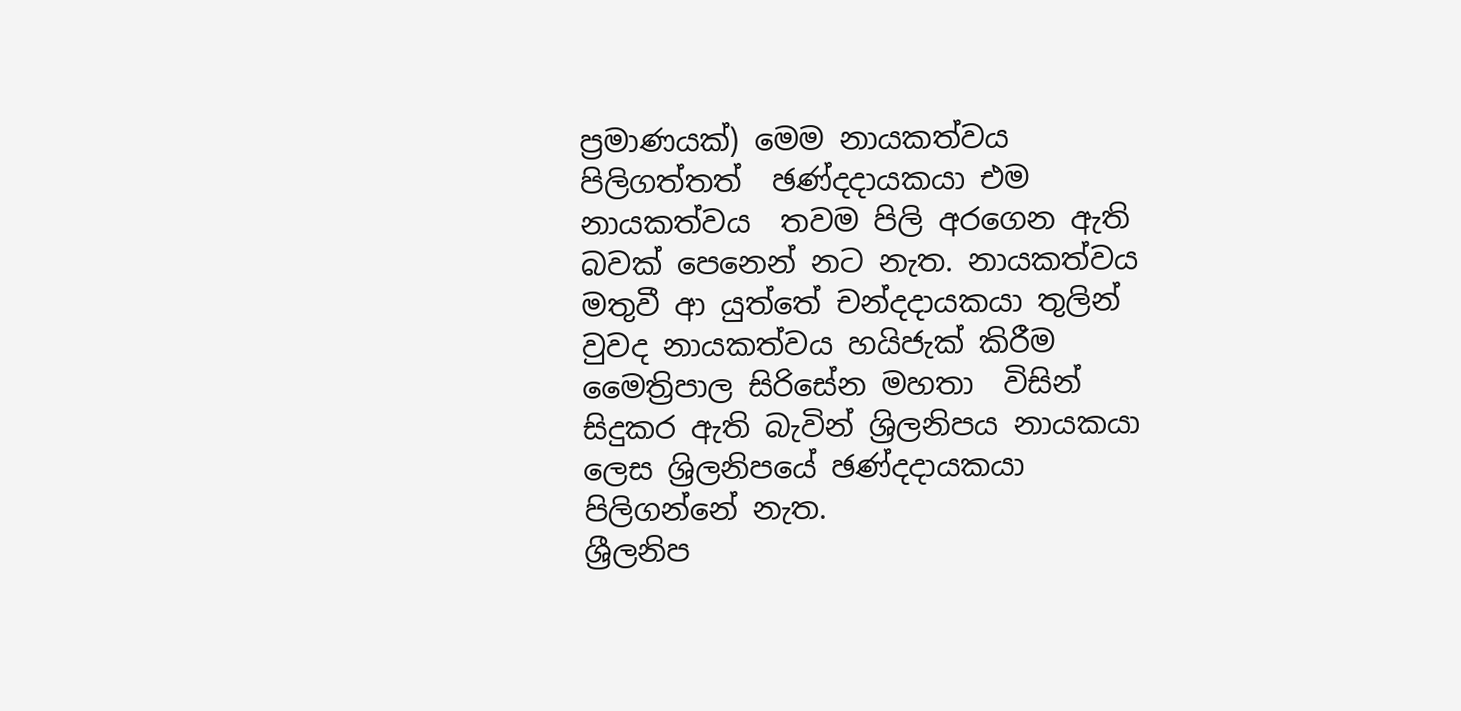ප්‍රමාණයක්) මෙම නායකත්වය පිලිගත්තත්  ඡණ්දදායකයා එම නායකත්වය  තවම පිලි අරගෙන ඇති බවක් පෙනෙන් නට නැත. නායකත්වය මතුවී ආ යුත්තේ චන්දදායකයා තුලින් වුවද නායකත්වය හයිජැක් කිරීම  මෛත්‍රිපාල සිරිසේන මහතා  විසින් සිදුකර ඇති බැවින් ශ්‍රිලනිපය නායකයා ලෙස ශ්‍රිලනිපයේ ඡණ්දදායකයා පිලිගන්නේ නැත.
ශ්‍රීලනිප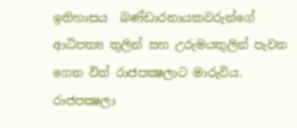ඉතිහාසය  බණ්ඩාරනායකවරුන්ගේ ආධිපත්‍ය තුලින් සහ උරුමයතුලින් පැවත ගෙන විත් රාජපක්‍ෂලාට මාරුවිය. රාජපක්‍ෂලා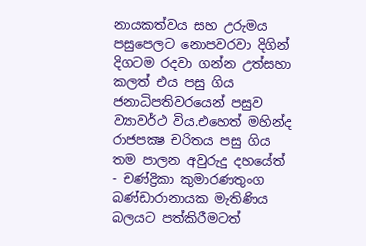නායකත්වය සහ උරුමය පසුපෙලට නොපවරවා දිගින් දිගටම රදවා ගන්න උත්සහා කලත් එය පසු ගිය ජනාධිපතිවරයෙන් පසුව ව්‍යාවර්ථ විය.එහෙත් මහින්ද රාජපක්‍ෂ චරිතය පසු ගිය තම පාලන අවුරුදු දහයේත් - චණ්ද්‍රිකා කුමාරණතුංග බණ්ඩාරානායක මැතිණිය බලයට පත්කිරීමටත්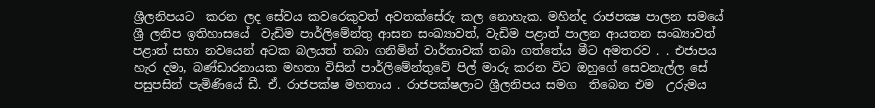ශ්‍රීලනිපයට  කරන ලද සේවය කවරෙකුවත් අවතක්සේරු කල නොහැක. මහින්ද රාජපක්‍ෂ පාලන සමයේ ශ්‍රී ලනිප ඉතිහාසයේ  වැඩිම පාර්ලිමේන්තු ආසන සංඛ්‍යාවත්‌, වැඩිම පළාත් පාලන ආයතන සංඛ්‍යාවත්   පළාත් සභා නවයෙන් අටක බලයත් තබා ගනිමින් වාර්තාවක් තබා ගත්තේය මීට අමතරව . . එජාපය හැර දමා, බණ්‌ඩාරනායක මහතා විසින් පාර්ලිමේන්තුවේ පිල් මාරු කරන විට ඔහුගේ සෙවනැල්ල සේ පසුපසින් පැමිණියේ ඩී. ඒ. රාජපක්‌ෂ මහතාය . රාජපක්‌ෂලාට ශ්‍රීලනිපය සමග  තිබෙන එම  උරුමය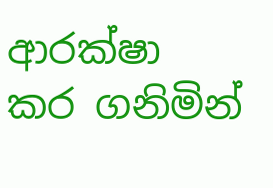ආරක්‌ෂා කර ගනිමින්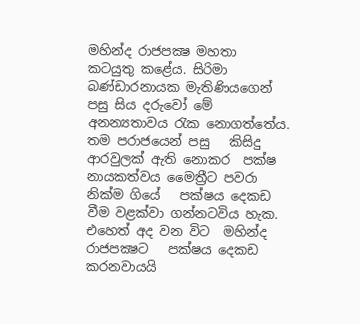මහින්ද රාජපක්‍ෂ මහතා   කටයුතු කළේය. සිරිමා බණ්ඩාරනායක මැතිණියගෙන් පසු සිය දරුවෝ මේ අනන්‍යතාවය රැක නොගත්තේය.
තම පරාජයෙන් පසු   කිසිදු ආරවුලක්‌ ඇති නොකර  පක්‌ෂ නායකත්වය මෛත්‍රීට පවරා නික්ම ගියේ   පක්‌ෂය දෙකඩ වීම වළක්‌වා ගන්නටවිය හැක. එහෙත් අද වන විට  මහින්ද රාජපක්‍ෂට   පක්‌ෂය දෙකඩ කරනවායයි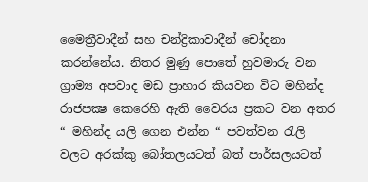මෛත්‍රීවාදීන් සහ චන්ද්‍රිකාවාදීන් චෝදනා කරන්නේය. නිතර මුණු පොතේ හුවමාරු වන ග්‍රාම්‍ය අපවාද මඩ ප්‍රාහාර කියවන විට මහින්ද රාජපක්‍ෂ කෙරෙහි ඇති වෛරය ප්‍රකට වන අතර “ මහින්ද යලි ගෙන එන්න “ පවත්වන රැලි වලට අරක්කු බෝතලයටත් බත් පාර්සලයටත්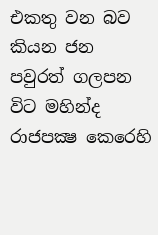එකතු වන බව කියන ජන පවුරත් ගලපන විට මහින්ද රාජපක්‍ෂ කෙරෙහි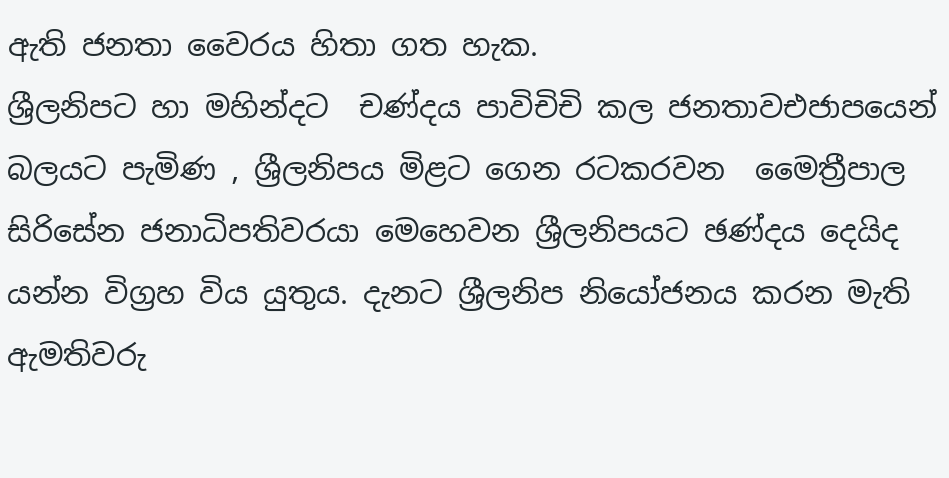ඇති ජනතා වෛරය හිතා ගත හැක.
ශ්‍රීලනිපට හා මහින්දට  චණ්දය පාවිචිචි කල ජනතාවඑජාපයෙන් බලයට පැමිණ , ශ්‍රීලනිපය මිළට ගෙන රටකරවන  මෛත්‍රීපාල සිරිසේන ජනාධිපතිවරයා මෙහෙවන ශ්‍රීලනිපයට ඡණ්දය දෙයිද යන්න විග්‍රහ විය යුතුය. දැනට ශ්‍රීලනිප නියෝජනය කරන මැති ඇමතිවරු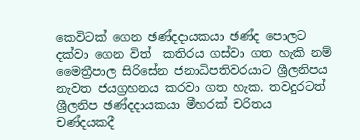කෙවිටක් ගෙන ඡණ්දදායකයා ඡණ්ද පොලට දක්වා ගෙන විත්  කතිරය ගස්වා ගත හැකි නම් මෛත්‍රීපාල සිරිසේන ජනාධිපතිවරයාට ශ්‍රීලනිපය නැවත ජයග්‍රහනය කරවා ගත හැක. තවදුරටත් ශ්‍රීලනිප ඡණ්දදායකයා මීහරක් චරිතය චණ්දයකදී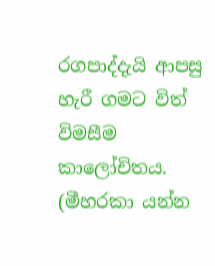රගපාද්දැයි ආපසු හැරී ගමට විත් විමසීම කාලෝචිතය. (මීහරකා යන්න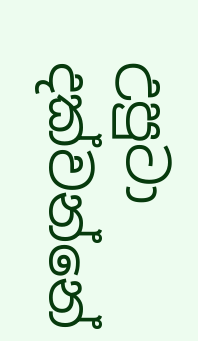උපුටා දක්වන්නේ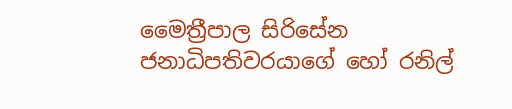මෛත්‍රීපාල සිරිසේන ජනාධිපතිවරයාගේ හෝ රනිල්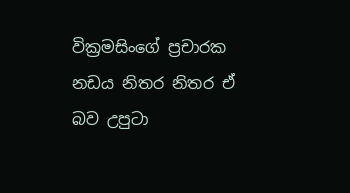වික්‍රමසිංගේ ප්‍රචාරක නඩය නිතර නිතර ඒ බව උපුටා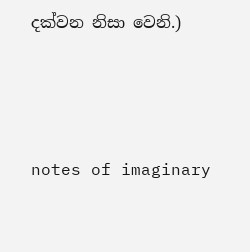දක්වන නිසා වෙනි.)




notes of imaginary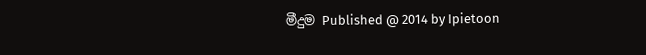මීදුම Published @ 2014 by Ipietoon